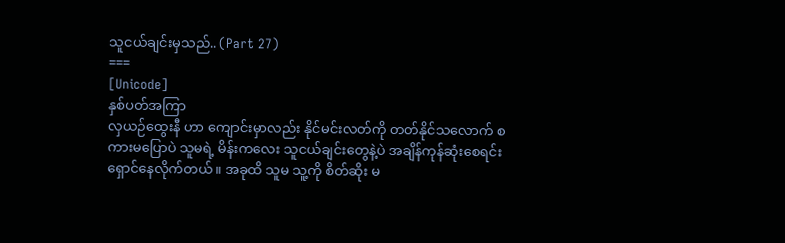သူငယ်ချင်းမှသည်.. (Part 27)
===
[Unicode]
နှစ်ပတ်အကြာ
လှယဉ်ထွေးနီ ဟာ ကျောင်းမှာလည်း နိုင်မင်းလတ်ကို တတ်နိုင်သလောက် စကားမပြောပဲ သူမရဲ့ မိန်းကလေး သူငယ်ချင်းတွေနဲ့ပဲ အချိန်ကုန်ဆုံးစေရင်း ရှောင်နေလိုက်တယ်။ အခုထိ သူမ သူ့ကို စိတ်ဆိုး မ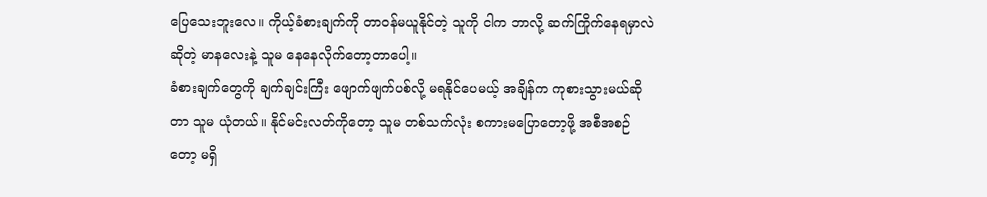ပြေသေးဘူးလေ။ ကိုယ့်ခံစားချက်ကို တာဝန်မယူနိုင်တဲ့ သူကို ငါက ဘာလို့ ဆက်ကြိုက်နေရမှာလဲ ဆိုတဲ့ မာနလေးနဲ့ သူမ နေနေလိုက်တော့တာပေါ့။
ခံစားချက်တွေကို ချက်ချင်းကြီး ဖျောက်ဖျက်ပစ်လို့ မရနိုင်ပေမယ့် အချိန်က ကုစားသွားမယ်ဆိုတာ သူမ ယုံတယ်။ နိုင်မင်းလတ်ကိုတော့ သူမ တစ်သက်လုံး စကားမပြောတော့ဖို့ အစီအစဉ်တော့ မရှိ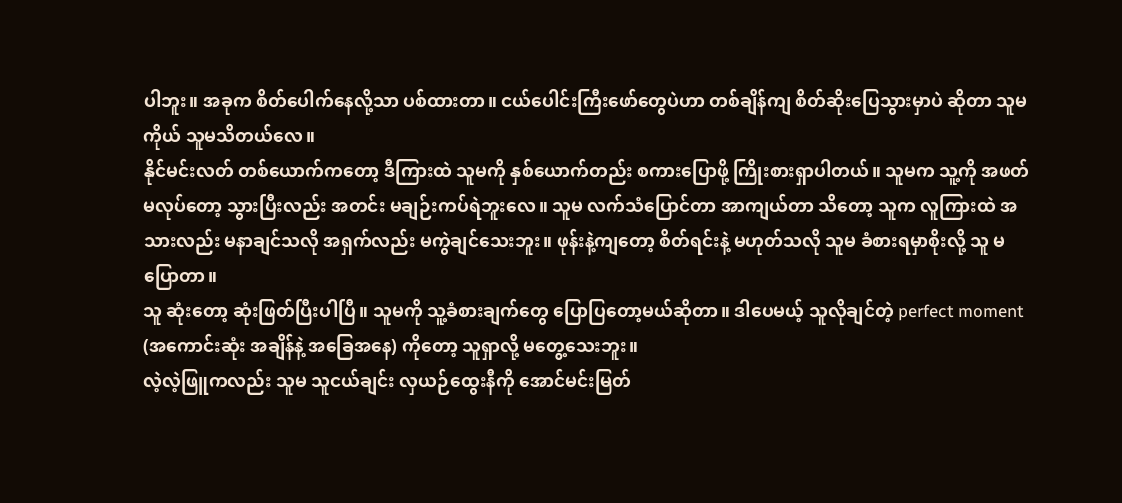ပါဘူး။ အခုက စိတ်ပေါက်နေလို့သာ ပစ်ထားတာ။ ငယ်ပေါင်းကြီးဖော်တွေပဲဟာ တစ်ချိန်ကျ စိတ်ဆိုးပြေသွားမှာပဲ ဆိုတာ သူမကိုယ် သူမသိတယ်လေ။
နိုင်မင်းလတ် တစ်ယောက်ကတော့ ဒီကြားထဲ သူမကို နှစ်ယောက်တည်း စကားပြောဖို့ ကြိုးစားရှာပါတယ်။ သူမက သူ့ကို အဖတ်မလုပ်တော့ သွားပြီးလည်း အတင်း မချဉ်းကပ်ရဲဘူးလေ။ သူမ လက်သံပြောင်တာ အာကျယ်တာ သိတော့ သူက လူကြားထဲ အသားလည်း မနာချင်သလို အရှက်လည်း မကွဲချင်သေးဘူး။ ဖုန်းနဲ့ကျတော့ စိတ်ရင်းနဲ့ မဟုတ်သလို သူမ ခံစားရမှာစိုးလို့ သူ မပြောတာ။
သူ ဆုံးတော့ ဆုံးဖြတ်ပြီးပါပြီ။ သူမကို သူ့ခံစားချက်တွေ ပြောပြတော့မယ်ဆိုတာ။ ဒါပေမယ့် သူလိုချင်တဲ့ perfect moment (အကောင်းဆုံး အချိန်နဲ့ အခြေအနေ) ကိုတော့ သူရှာလို့ မတွေ့သေးဘူး။
လဲ့လဲ့ဖြူကလည်း သူမ သူငယ်ချင်း လှယဉ်ထွေးနီကို အောင်မင်းမြတ်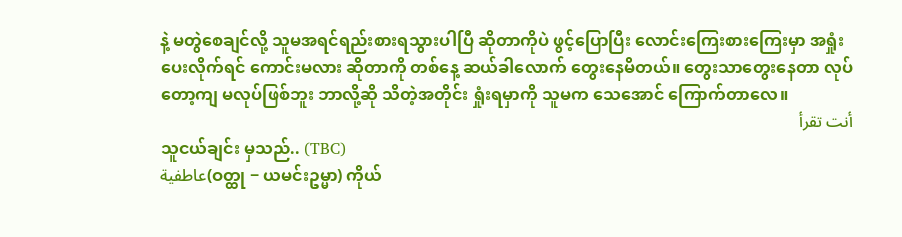နဲ့ မတွဲစေချင်လို့ သူမအရင်ရည်းစားရသွားပါပြီ ဆိုတာကိုပဲ ဖွင့်ပြောပြီး လောင်းကြေးစားကြေးမှာ အရှုံးပေးလိုက်ရင် ကောင်းမလား ဆိုတာကို တစ်နေ့ ဆယ်ခါလောက် တွေးနေမိတယ်။ တွေးသာတွေးနေတာ လုပ်တော့ကျ မလုပ်ဖြစ်ဘူး ဘာလို့ဆို သိတဲ့အတိုင်း ရှုံးရမှာကို သူမက သေအောင် ကြောက်တာလေ။
أنت تقرأ
သူငယ်ချင်း မှသည်.. (TBC)
عاطفية(ဝတ္ထု − ယမင်းဥမ္မာ) ကိုယ်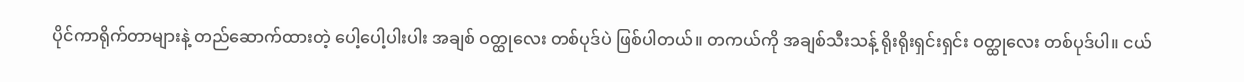ပိုင်ကာရိုက်တာများနဲ့ တည်ဆောက်ထားတဲ့ ပေါ့ပေါ့ပါးပါး အချစ် ဝတ္ထုလေး တစ်ပုဒ်ပဲ ဖြစ်ပါတယ်။ တကယ်ကို အချစ်သီးသန့် ရိုးရိုးရှင်းရှင်း ဝတ္ထုလေး တစ်ပုဒ်ပါ။ ငယ်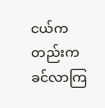ငယ်ကတည်းက ခင်လာကြ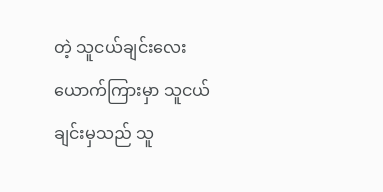တဲ့ သူငယ်ချင်းလေးယောက်ကြားမှာ သူငယ်ချင်းမှသည် သူ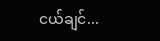ငယ်ချင်...